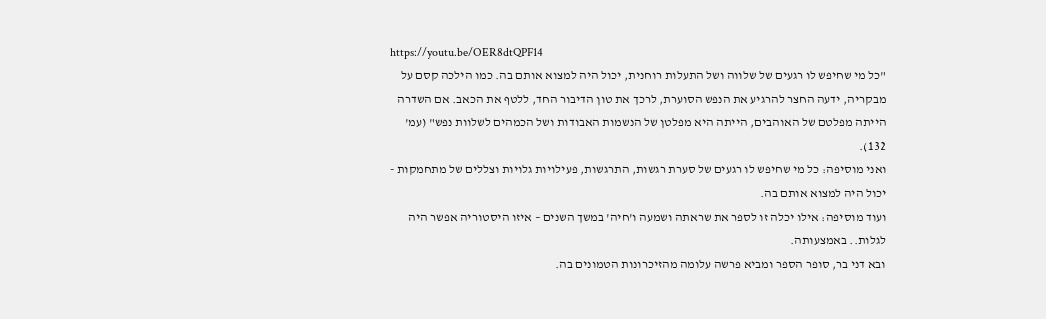https://youtu.be/OER8dtQPF14
"כל מי שחיפש לו רגעים של שלווה ושל התעלות רוחנית, יכול היה למצוא אותם בה. כמו הילכה קסם על מבקריה, ידעה החצר להרגיע את הנפש הסוערת, לרכך את טון הדיבור החד, ללטף את הכאב. אם השדרה הייתה מפלטם של האוהבים, הייתה היא מפלטן של הנשמות האבודות ושל הכמהים לשלוות נפש" (עמ' 132).
ואני מוסיפה: כל מי שחיפש לו רגעים של סערת רגשות, התרגשות, פעילויות גלויות וצללים של מתחמקות - יכול היה למצוא אותם בה.
ועוד מוסיפה: אילו יכלה זו לספר את שראתה ושמעה ו'חיה' במשך השנים – איזו היסטוריה אפשר היה לגלות.. באמצעותה.
ובא דני בר, סופר הספר ומביא פרשה עלומה מהזיכרונות הטמונים בה.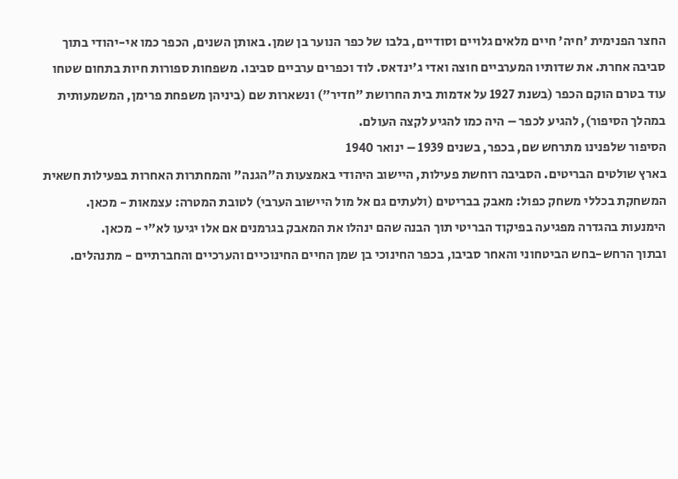החצר הפנימית 'חיה' חיים מלאים גלויים וסודיים, בלבו של כפר הנוער בן שמן. באותן השנים, הכפר כמו אי-יהודי בתוך סביבה אחרת. את שדותיו המערביים חוצה ואדי ג'ינדאס. לוד וכפרים ערביים סביבו. משפחות ספורות חיות בתחום שטחו עוד בטרם הוקם הכפר (בשנת 1927 על אדמות בית החרושת "חדיר") ונשארות שם (ביניהן משפחת פרימן, המשמעותית במהלך הסיפור), להגיע לכפר – היה כמו להגיע לקצה העולם.
הסיפור שלפנינו מתרחש שם, בכפר, בשנים 1939 – ינואר 1940
בארץ שולטים הבריטים. הסביבה רוחשת פעילות, היישוב היהודי באמצעות ה"הגנה" והמחתרות האחרות בפעילות חשאית המשחקת בכללי משחק כפול: מאבק בבריטים (ולעתים גם אל מול היישוב הערבי) לטובת המטרה: עצמאות - מכאן. הימנעות בהגדרה מפגיעה בפיקוד הבריטי תוך הבנה שהם ינהלו את המאבק בגרמנים אם אלו יגיעו לא"י - מכאן.
ובתוך הרחש-בחש הביטחוני והאחר סביבו, בכפר החינוכי בן שמן החיים החינוכיים והערכיים והחברתיים - מתנהלים.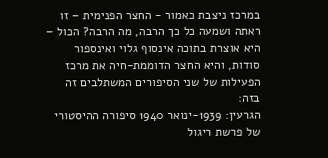במרכז ניצבת כאמור - החצר הפנימית – זו ראתה ושמעה כל כך הרבה, מה הרבה? הכול – היא אוצרת בתוכה אינסוף גלוי ואינספור סודות, והיא החצר הדוממת-חיה את מרכז הפעילות של שני הסיפורים המשתלבים זה בזה:
הגרעין: 1939-ינואר 1940 סיפורה ההיסטורי של פרשת ריגול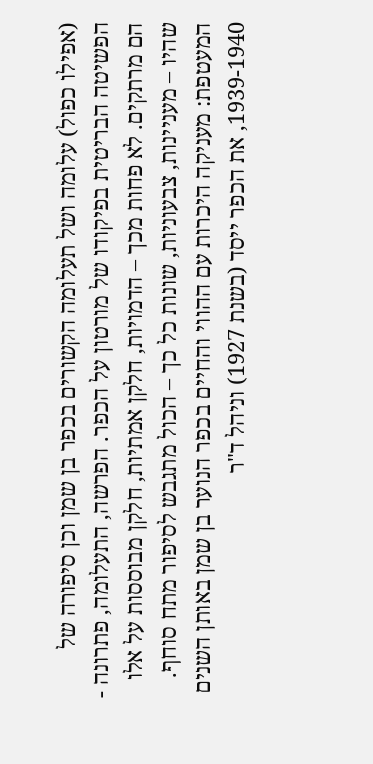(אפילו כפול) עלומה ושל תעלומה הקשורים בכפר בן שמן וכן סיפורה של הפשיטה הבריטית בפיקודו של מורטון על הכפר. הפרשה, התעלומה, פתרונה - הם מרתקים. לא פחות מכך – הדמויות, חלקן אמתיות, חלקן מבוססות על אלו שהיו – מעניינות, צבעוניות, שונות כל כך – הכול מתגבש לסיפור מתח סוחף.
המעטפת: מעניקה היכרות עם ההווי והחיים בכפר הנוער בן שמן באותן השנים 1939-1940, את הכפר ייסד (בשנת 1927) וניהל ד"ר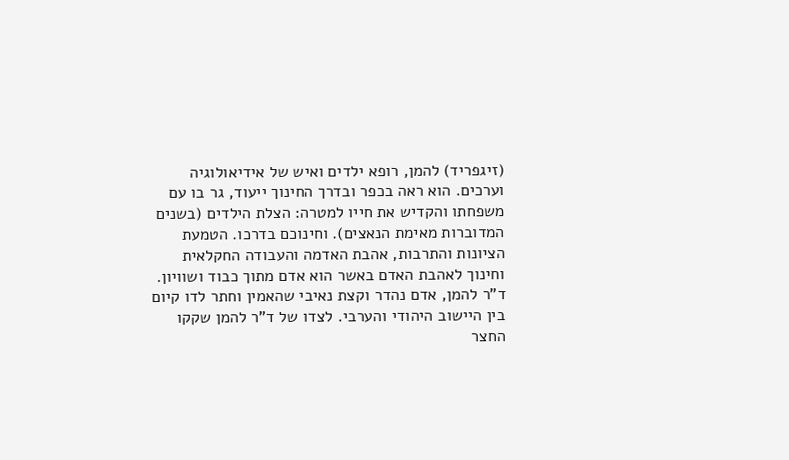(זיגפריד) להמן, רופא ילדים ואיש של אידיאולוגיה וערכים. הוא ראה בכפר ובדרך החינוך ייעוד, גר בו עם משפחתו והקדיש את חייו למטרה: הצלת הילדים (בשנים המדוברות מאימת הנאצים). וחינוכם בדרכו. הטמעת הציונות והתרבות, אהבת האדמה והעבודה החקלאית וחינוך לאהבת האדם באשר הוא אדם מתוך כבוד ושוויון. ד"ר להמן, אדם נהדר וקצת נאיבי שהאמין וחתר לדו קיום בין היישוב היהודי והערבי. לצדו של ד"ר להמן שקקו החצר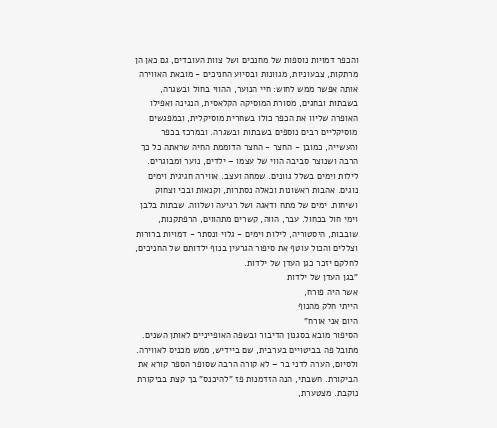והכפר דמויות נוספות של מחנכים ושל צוות העובדים, גם כאן הן מרתקות, צבעוניות, מגוונות ובסיוע החניכים - מובאת האווירה אותה אפשר ממש לחוש: חיי הנוער, ההווי בחול ובשגרה, בשבתות ובחגים, מסורת המוסיקה הקלאסית, הנגינה ואפילו האופרה שליוו את הכפר כולו בשחרית מוסיקלית, ובמפגשים מוסיקליים רבים נוספים בשבתות ובשגרה. ובמרכז בכפר והעשייה, כמובן - החצר - החצר הדוממת החיה שראתה כל כך הרבה ושנוצר סביבה הווי של עצמו – ילדים, נוער ומבוגרים. לילות וימים בשלל גוונים. שמחה ועצב. אווירה חגיגית וימים נוגים. אהבות ראשונות וכאלה נסתרות, וקנאות ובכי וצחוק ושיחות. ימים של מתח ודאגה ושל רגיעה ושלווה. שבתות בלבן וימי חול בכחול. עבר, הווה, קשרים מתהווים, הרפתקנות, שובבות, היסטוריה, לילות וימים - גלוי ונסתר - דמויות ברורות וצללים והכול עוטף את סיפור הגרעין בנוף ילדותם של החניכים, לחלקם יזכר כגן העדן של ילדות.
"בגן העדן של ילדות
אשר היה פורח,
הייתי חלק מהנוף
היום אני אורח"
הסיפור מובא בסגנון הדיבור ובשפה האופייניים לאותן השנים. מתובל פה בביטויים בערבית, שם ביידיש, ממש מכניס לאווירה.
ולסיום, הערה לדני בר – לא קורה הרבה שסופר הספר קורא את הביקורת. חשבתי, הנה הזדמנות פז "להיכנס" בך קצת בביקורת נוקבת. מצטערת,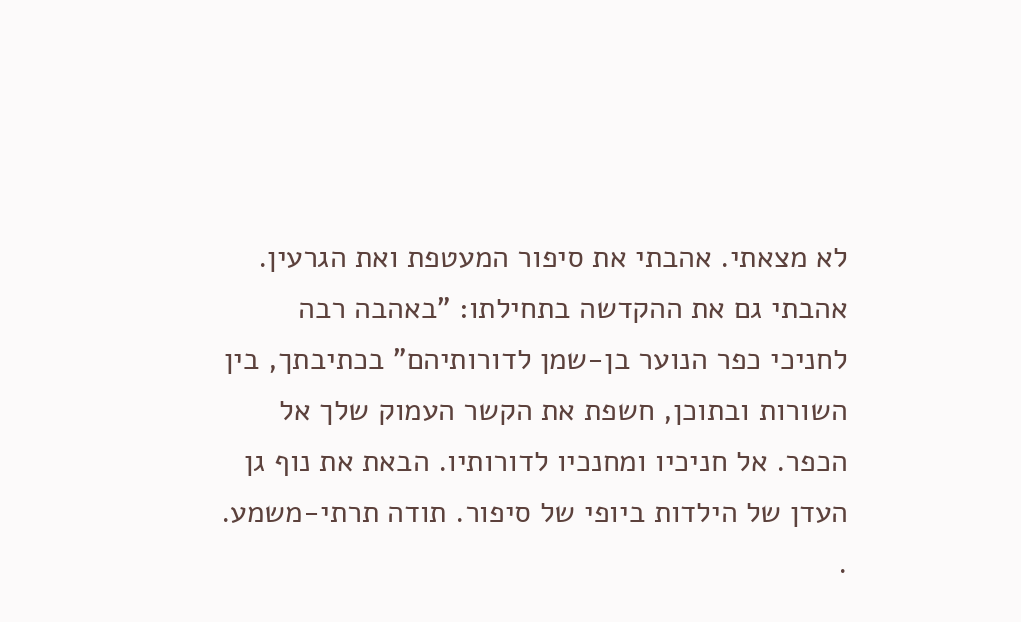לא מצאתי. אהבתי את סיפור המעטפת ואת הגרעין. אהבתי גם את ההקדשה בתחילתו: "באהבה רבה לחניכי כפר הנוער בן-שמן לדורותיהם" בכתיבתך, בין השורות ובתוכן, חשפת את הקשר העמוק שלך אל הכפר. אל חניכיו ומחנכיו לדורותיו. הבאת את נוף גן העדן של הילדות ביופי של סיפור. תודה תרתי-משמע.
.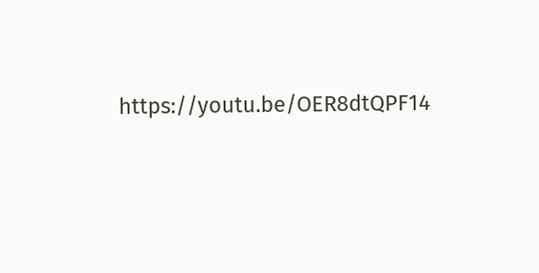https://youtu.be/OER8dtQPF14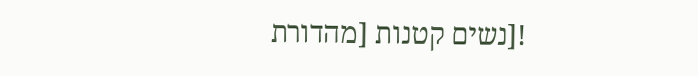![נשים קטנות [מהדורת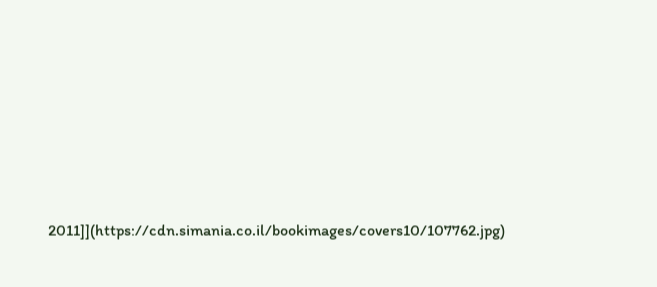2011]](https://cdn.simania.co.il/bookimages/covers10/107762.jpg)